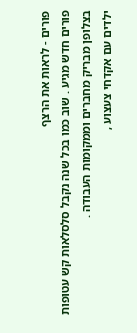פורים - לראות את הרצף
פורים חדש מגיע . שוב כמו בכל שנה נקבל סלסלאות קש עטופות בצלופן מבריק מחברים וממקומות העבודה .
ילדים עם אקדחי צעצוע ,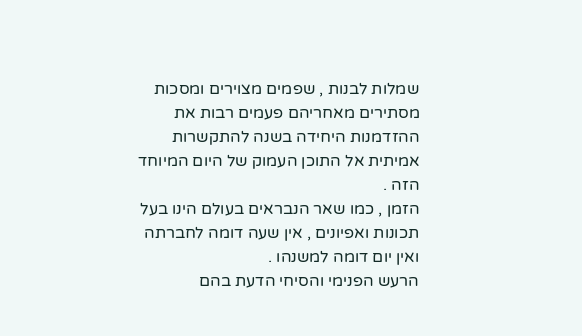שמלות לבנות , שפמים מצוירים ומסכות מסתירים מאחריהם פעמים רבות את ההזדמנות היחידה בשנה להתקשרות אמיתית אל התוכן העמוק של היום המיוחד הזה .
הזמן , כמו שאר הנבראים בעולם הינו בעל תכונות ואפיונים , אין שעה דומה לחברתה ואין יום דומה למשנהו .
הרעש הפנימי והסיחי הדעת בהם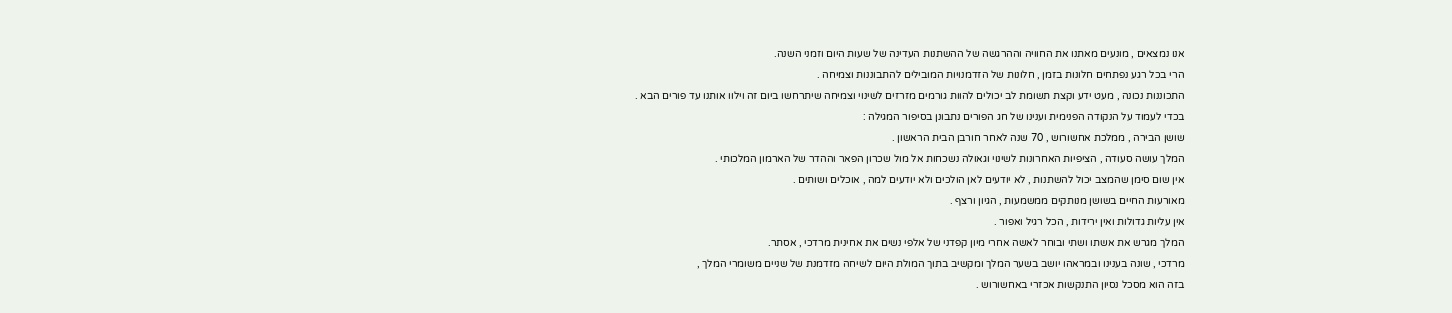אנו נמצאים , מונעים מאתנו את החוויה וההרגשה של ההשתנות העדינה של שעות היום וזמני השנה.
הרי בכל רגע נפתחים חלונות בזמן , חלונות של הזדמנויות המובילים להתבוננות וצמיחה .
התכוננות נכונה , מעט ידע וקצת תשומת לב יכולים להוות גורמים מזרזים לשינוי וצמיחה שיתרחשו ביום זה וילוו אותנו עד פורים הבא .
בכדי לעמוד על הנקודה הפנימית וענינו של חג הפורים נתבונן בסיפור המגילה :
שושן הבירה , ממלכת אחשורוש , 70 שנה לאחר חורבן הבית הראשון .
המלך עושה סעודה , הציפיות האחרונות לשינוי וגאולה נשכחות אל מול שכרון הפאר וההדר של הארמון המלכותי .
אין שום סימן שהמצב יכול להשתנות , לא יודעים לאן הולכים ולא יודעים למה , אוכלים ושותים .
מאורעות החיים בשושן מנותקים ממשמעות , הגיון ורצף .
אין עליות גדולות ואין ירידות , הכל רגיל ואפור .
המלך מגרש את אשתו ושתי ובוחר לאשה אחרי מיון קפדני של אלפי נשים את אחינית מרדכי , אסתר.
מרדכי , שונה בענינו ובמראהו יושב בשער המלך ומקשיב בתוך המולת היום לשיחה מזדמנת של שניים משומרי המלך ,
בזה הוא מסכל נסיון התנקשות אכזרי באחשורוש .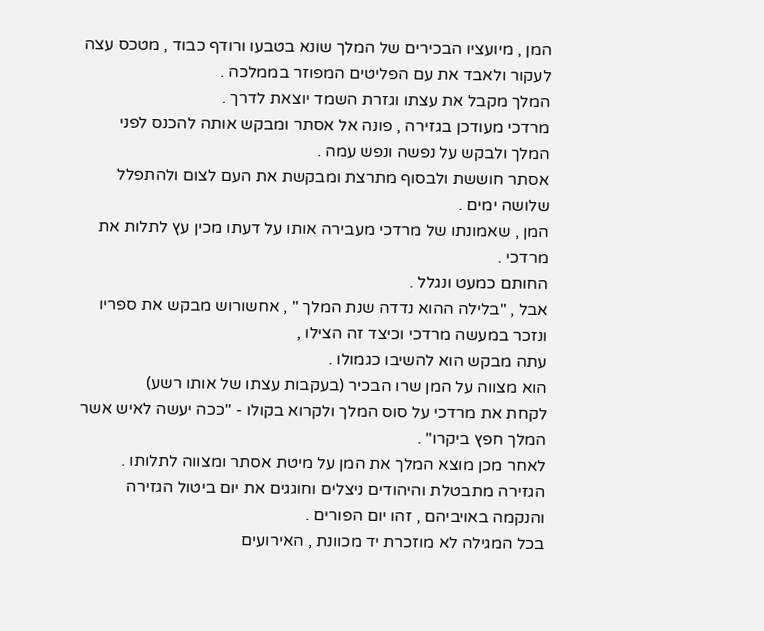המן , מיועציו הבכירים של המלך שונא בטבעו ורודף כבוד , מטכס עצה לעקור ולאבד את עם הפליטים המפוזר בממלכה .
המלך מקבל את עצתו וגזרת השמד יוצאת לדרך .
מרדכי מעודכן בגזירה , פונה אל אסתר ומבקש אותה להכנס לפני המלך ולבקש על נפשה ונפש עמה .
אסתר חוששת ולבסוף מתרצת ומבקשת את העם לצום ולהתפלל שלושה ימים .
המן , שאמונתו של מרדכי מעבירה אותו על דעתו מכין עץ לתלות את מרדכי .
החותם כמעט ונגלל .
אבל , "בלילה ההוא נדדה שנת המלך " , אחשורוש מבקש את ספריו ונזכר במעשה מרדכי וכיצד זה הצילו ,
עתה מבקש הוא להשיבו כגמולו .
הוא מצווה על המן שרו הבכיר (בעקבות עצתו של אותו רשע)
לקחת את מרדכי על סוס המלך ולקרוא בקולו - "ככה יעשה לאיש אשר המלך חפץ ביקרו" .
לאחר מכן מוצא המלך את המן על מיטת אסתר ומצווה לתלותו .
הגזירה מתבטלת והיהודים ניצלים וחוגגים את יום ביטול הגזירה והנקמה באויביהם , זהו יום הפורים .
בכל המגילה לא מוזכרת יד מכוונת , האירועים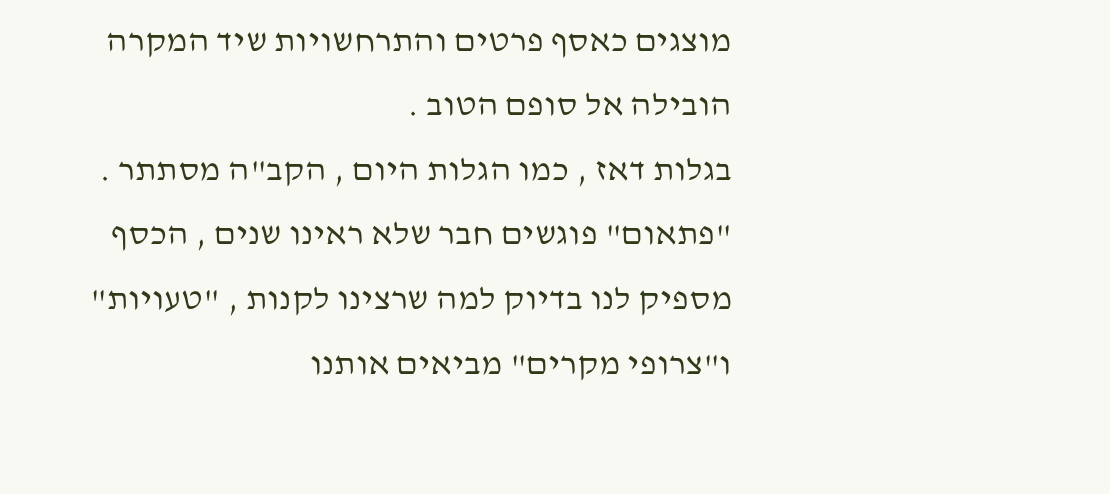מוצגים כאסף פרטים והתרחשויות שיד המקרה הובילה אל סופם הטוב .
בגלות דאז , כמו הגלות היום , הקב"ה מסתתר .
"פתאום" פוגשים חבר שלא ראינו שנים , הכסף מספיק לנו בדיוק למה שרצינו לקנות , "טעויות" ו"צרופי מקרים" מביאים אותנו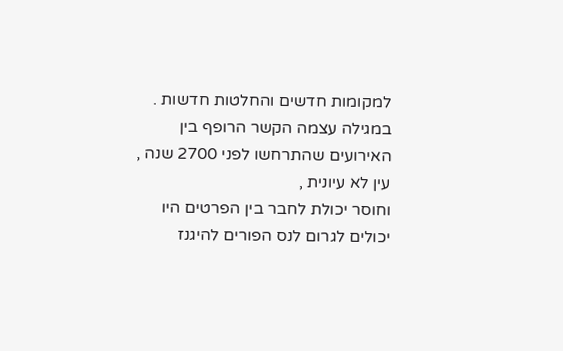למקומות חדשים והחלטות חדשות .
במגילה עצמה הקשר הרופף בין האירועים שהתרחשו לפני 2700 שנה , עין לא עיונית ,
וחוסר יכולת לחבר בין הפרטים היו יכולים לגרום לנס הפורים להיגנז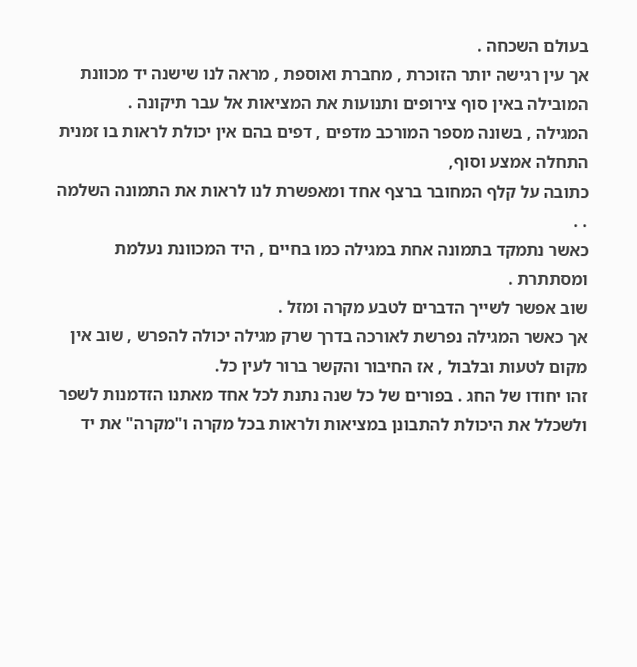בעולם השכחה .
אך עין רגישה יותר הזוכרת , מחברת ואוספת , מראה לנו שישנה יד מכוונת המובילה באין סוף צירופים ותנועות את המציאות אל עבר תיקונה .
המגילה , בשונה מספר המורכב מדפים , דפים בהם אין יכולת לראות בו זמנית התחלה אמצע וסוף,
כתובה על קלף המחובר ברצף אחד ומאפשרת לנו לראות את התמונה השלמה . .
כאשר נתמקד בתמונה אחת במגילה כמו בחיים , היד המכוונת נעלמת ומסתתרת .
שוב אפשר לשייך הדברים לטבע מקרה ומזל .
אך כאשר המגילה נפרשת לאורכה בדרך שרק מגילה יכולה להפרש , שוב אין מקום לטעות ובלבול , אז החיבור והקשר ברור לעין כל.
זהו יחודו של החג . בפורים של כל שנה נתנת לכל אחד מאתנו הזדמנות לשפר ולשכלל את היכולת להתבונן במציאות ולראות בכל מקרה ו"מקרה" את יד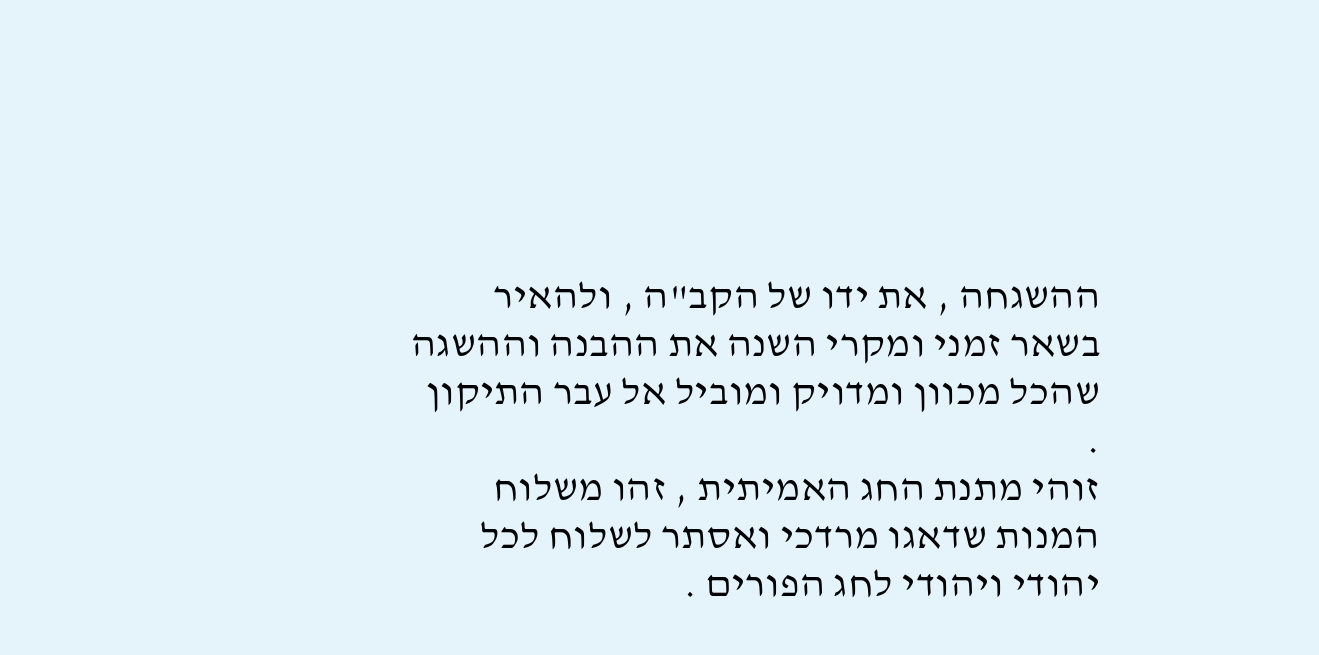ההשגחה , את ידו של הקב"ה , ולהאיר בשאר זמני ומקרי השנה את ההבנה וההשגה שהכל מכוון ומדויק ומוביל אל עבר התיקון .
זוהי מתנת החג האמיתית , זהו משלוח המנות שדאגו מרדכי ואסתר לשלוח לכל יהודי ויהודי לחג הפורים .